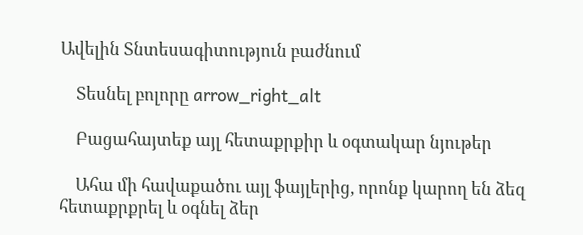Ավելին Տնտեսագիտություն բաժնում

    Տեսնել բոլորը arrow_right_alt

    Բացահայտեք այլ հետաքրքիր և օգտակար նյութեր

    Ահա մի հավաքածու այլ ֆայլերից, որոնք կարող են ձեզ հետաքրքրել և օգնել ձեր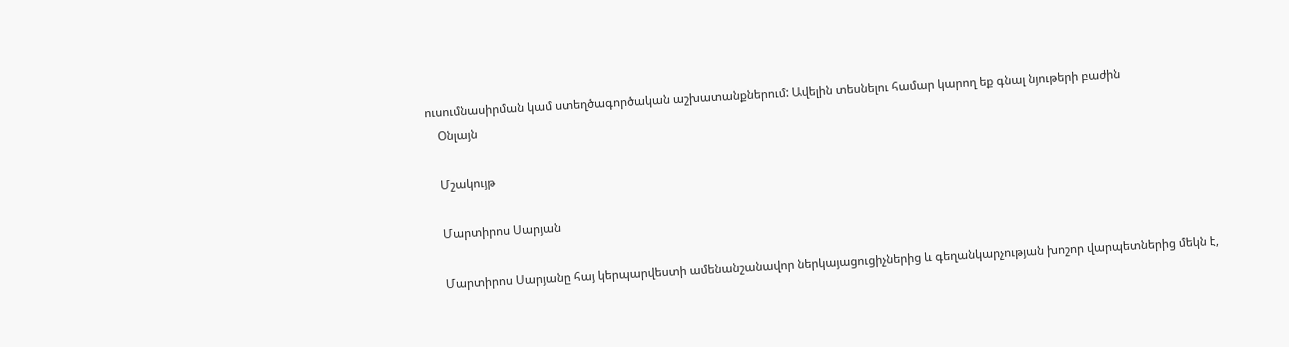ուսումնասիրման կամ ստեղծագործական աշխատանքներում: Ավելին տեսնելու համար կարող եք գնալ նյութերի բաժին
    Օնլայն

    Մշակույթ

    Մարտիրոս Սարյան

    Մարտիրոս Սարյանը հայ կերպարվեստի ամենանշանավոր ներկայացուցիչներից և գեղանկարչության խոշոր վարպետներից մեկն է,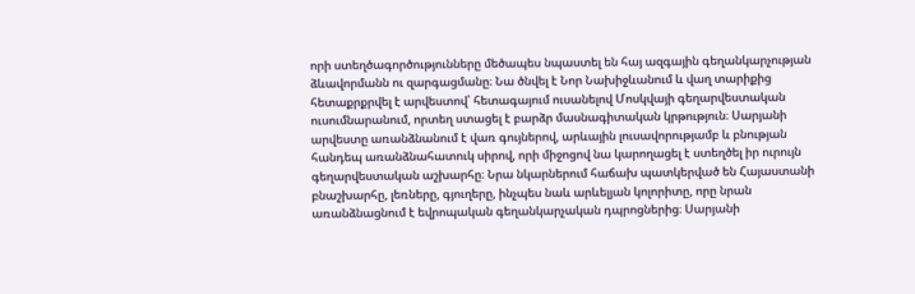որի ստեղծագործությունները մեծապես նպաստել են հայ ազգային գեղանկարչության ձևավորմանն ու զարգացմանը։ Նա ծնվել է Նոր Նախիջևանում և վաղ տարիքից հետաքրքրվել է արվեստով՝ հետագայում ուսանելով Մոսկվայի գեղարվեստական ուսումնարանում, որտեղ ստացել է բարձր մասնագիտական կրթություն։ Սարյանի արվեստը առանձնանում է վառ գույներով, արևային լուսավորությամբ և բնության հանդեպ առանձնահատուկ սիրով, որի միջոցով նա կարողացել է ստեղծել իր ուրույն գեղարվեստական աշխարհը։ Նրա նկարներում հաճախ պատկերված են Հայաստանի բնաշխարհը, լեռները, գյուղերը, ինչպես նաև արևելյան կոլորիտը, որը նրան առանձնացնում է եվրոպական գեղանկարչական դպրոցներից։ Սարյանի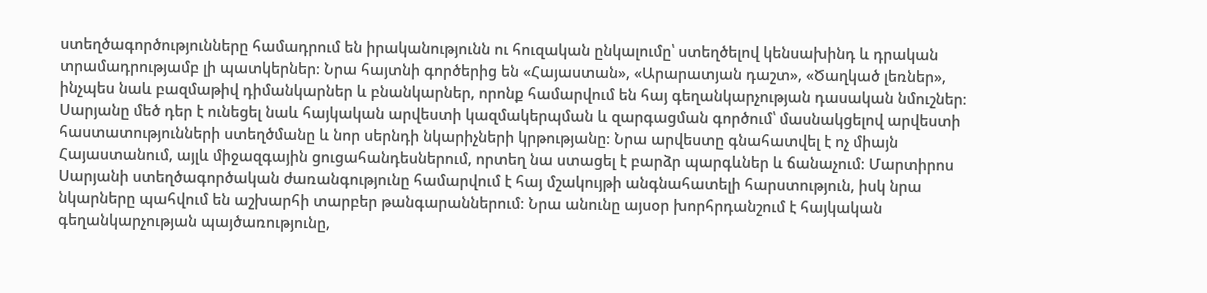ստեղծագործությունները համադրում են իրականությունն ու հուզական ընկալումը՝ ստեղծելով կենսախինդ և դրական տրամադրությամբ լի պատկերներ։ Նրա հայտնի գործերից են «Հայաստան», «Արարատյան դաշտ», «Ծաղկած լեռներ», ինչպես նաև բազմաթիվ դիմանկարներ և բնանկարներ, որոնք համարվում են հայ գեղանկարչության դասական նմուշներ։ Սարյանը մեծ դեր է ունեցել նաև հայկական արվեստի կազմակերպման և զարգացման գործում՝ մասնակցելով արվեստի հաստատությունների ստեղծմանը և նոր սերնդի նկարիչների կրթությանը։ Նրա արվեստը գնահատվել է ոչ միայն Հայաստանում, այլև միջազգային ցուցահանդեսներում, որտեղ նա ստացել է բարձր պարգևներ և ճանաչում։ Մարտիրոս Սարյանի ստեղծագործական ժառանգությունը համարվում է հայ մշակույթի անգնահատելի հարստություն, իսկ նրա նկարները պահվում են աշխարհի տարբեր թանգարաններում։ Նրա անունը այսօր խորհրդանշում է հայկական գեղանկարչության պայծառությունը,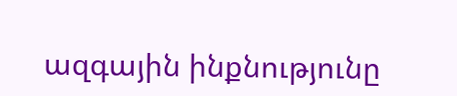ազգային ինքնությունը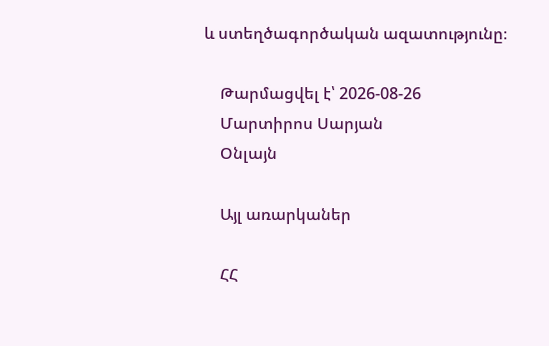և ստեղծագործական ազատությունը։

    Թարմացվել է՝ 2026-08-26
    Մարտիրոս Սարյան
    Օնլայն

    Այլ առարկաներ

    ՀՀ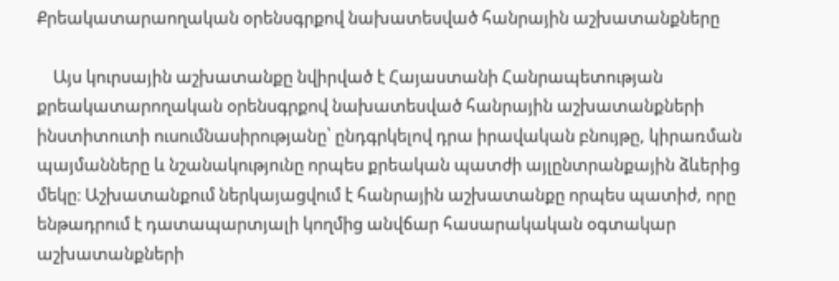Քրեակատարաողական օրենսգրքով նախատեսված հանրային աշխատանքները

    Այս կուրսային աշխատանքը նվիրված է Հայաստանի Հանրապետության քրեակատարողական օրենսգրքով նախատեսված հանրային աշխատանքների ինստիտուտի ուսումնասիրությանը՝ ընդգրկելով դրա իրավական բնույթը, կիրառման պայմանները և նշանակությունը որպես քրեական պատժի այլընտրանքային ձևերից մեկը։ Աշխատանքում ներկայացվում է հանրային աշխատանքը որպես պատիժ, որը ենթադրում է դատապարտյալի կողմից անվճար հասարակական օգտակար աշխատանքների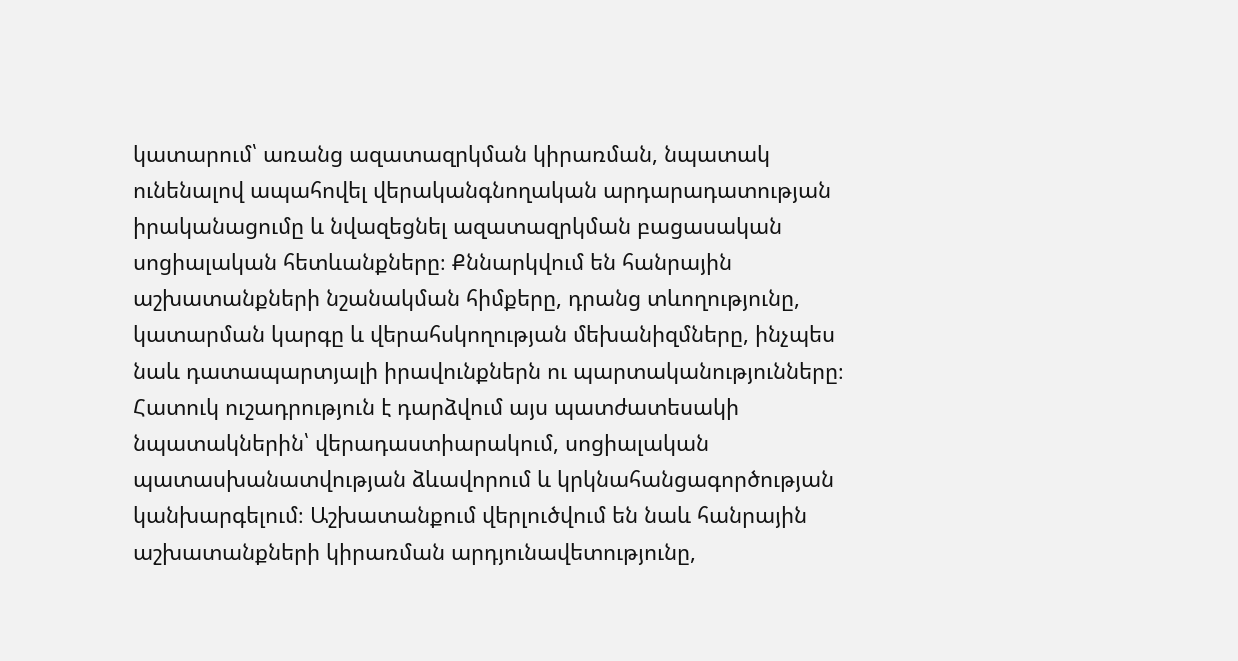կատարում՝ առանց ազատազրկման կիրառման, նպատակ ունենալով ապահովել վերականգնողական արդարադատության իրականացումը և նվազեցնել ազատազրկման բացասական սոցիալական հետևանքները։ Քննարկվում են հանրային աշխատանքների նշանակման հիմքերը, դրանց տևողությունը, կատարման կարգը և վերահսկողության մեխանիզմները, ինչպես նաև դատապարտյալի իրավունքներն ու պարտականությունները։ Հատուկ ուշադրություն է դարձվում այս պատժատեսակի նպատակներին՝ վերադաստիարակում, սոցիալական պատասխանատվության ձևավորում և կրկնահանցագործության կանխարգելում։ Աշխատանքում վերլուծվում են նաև հանրային աշխատանքների կիրառման արդյունավետությունը,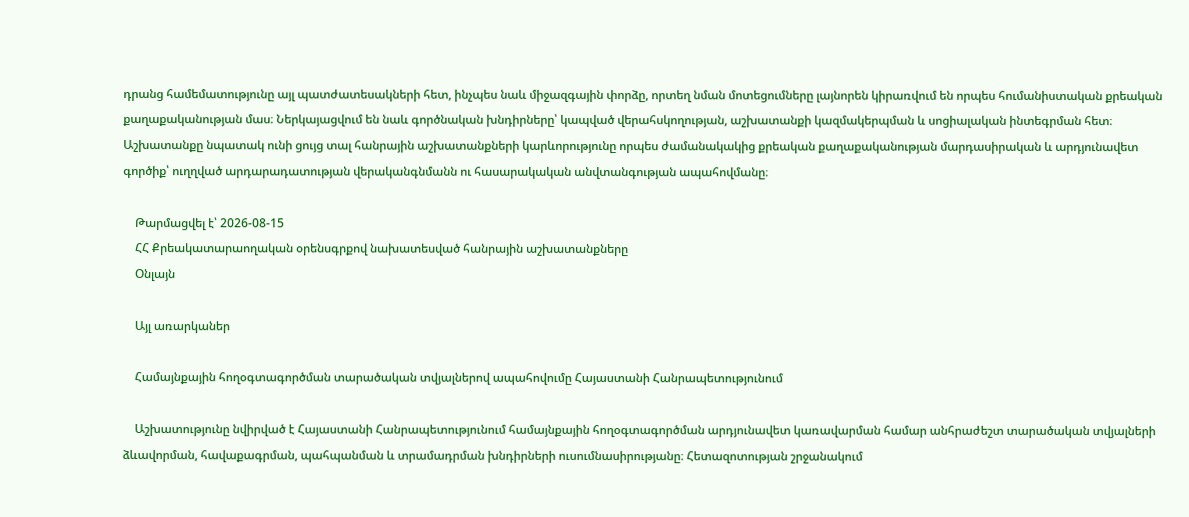դրանց համեմատությունը այլ պատժատեսակների հետ, ինչպես նաև միջազգային փորձը, որտեղ նման մոտեցումները լայնորեն կիրառվում են որպես հումանիստական քրեական քաղաքականության մաս։ Ներկայացվում են նաև գործնական խնդիրները՝ կապված վերահսկողության, աշխատանքի կազմակերպման և սոցիալական ինտեգրման հետ։ Աշխատանքը նպատակ ունի ցույց տալ հանրային աշխատանքների կարևորությունը որպես ժամանակակից քրեական քաղաքականության մարդասիրական և արդյունավետ գործիք՝ ուղղված արդարադատության վերականգնմանն ու հասարակական անվտանգության ապահովմանը։

    Թարմացվել է՝ 2026-08-15
    ՀՀ Քրեակատարաողական օրենսգրքով նախատեսված հանրային աշխատանքները
    Օնլայն

    Այլ առարկաներ

    Համայնքային հողօգտագործման տարածական տվյալներով ապահովումը Հայաստանի Հանրապետությունում

    Աշխատությունը նվիրված է Հայաստանի Հանրապետությունում համայնքային հողօգտագործման արդյունավետ կառավարման համար անհրաժեշտ տարածական տվյալների ձևավորման, հավաքագրման, պահպանման և տրամադրման խնդիրների ուսումնասիրությանը։ Հետազոտության շրջանակում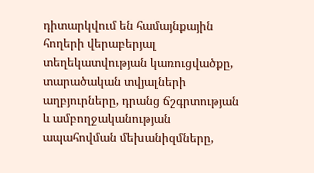դիտարկվում են համայնքային հողերի վերաբերյալ տեղեկատվության կառուցվածքը, տարածական տվյալների աղբյուրները, դրանց ճշգրտության և ամբողջականության ապահովման մեխանիզմները,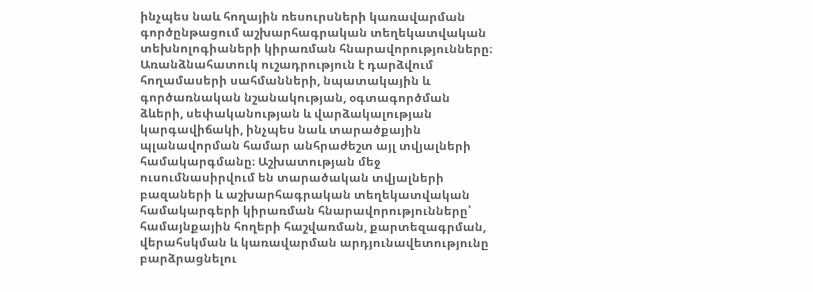ինչպես նաև հողային ռեսուրսների կառավարման գործընթացում աշխարհագրական տեղեկատվական տեխնոլոգիաների կիրառման հնարավորությունները։ Առանձնահատուկ ուշադրություն է դարձվում հողամասերի սահմանների, նպատակային և գործառնական նշանակության, օգտագործման ձևերի, սեփականության և վարձակալության կարգավիճակի, ինչպես նաև տարածքային պլանավորման համար անհրաժեշտ այլ տվյալների համակարգմանը։ Աշխատության մեջ ուսումնասիրվում են տարածական տվյալների բազաների և աշխարհագրական տեղեկատվական համակարգերի կիրառման հնարավորությունները՝ համայնքային հողերի հաշվառման, քարտեզագրման, վերահսկման և կառավարման արդյունավետությունը բարձրացնելու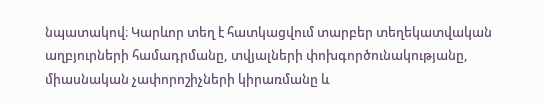նպատակով։ Կարևոր տեղ է հատկացվում տարբեր տեղեկատվական աղբյուրների համադրմանը, տվյալների փոխգործունակությանը, միասնական չափորոշիչների կիրառմանը և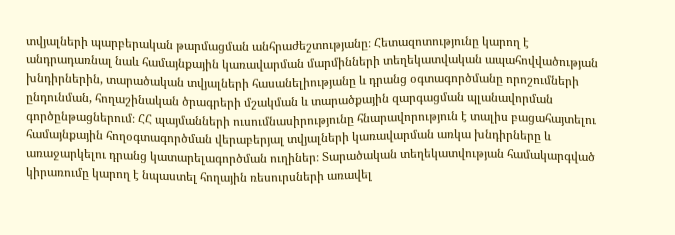տվյալների պարբերական թարմացման անհրաժեշտությանը։ Հետազոտությունը կարող է անդրադառնալ նաև համայնքային կառավարման մարմինների տեղեկատվական ապահովվածության խնդիրներին, տարածական տվյալների հասանելիությանը և դրանց օգտագործմանը որոշումների ընդունման, հողաշինական ծրագրերի մշակման և տարածքային զարգացման պլանավորման գործընթացներում։ ՀՀ պայմանների ուսումնասիրությունը հնարավորություն է տալիս բացահայտելու համայնքային հողօգտագործման վերաբերյալ տվյալների կառավարման առկա խնդիրները և առաջարկելու դրանց կատարելագործման ուղիներ։ Տարածական տեղեկատվության համակարգված կիրառումը կարող է նպաստել հողային ռեսուրսների առավել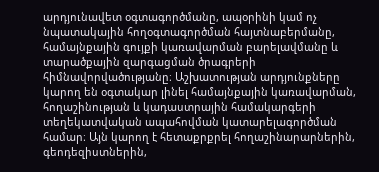արդյունավետ օգտագործմանը, ապօրինի կամ ոչ նպատակային հողօգտագործման հայտնաբերմանը, համայնքային գույքի կառավարման բարելավմանը և տարածքային զարգացման ծրագրերի հիմնավորվածությանը։ Աշխատության արդյունքները կարող են օգտակար լինել համայնքային կառավարման, հողաշինության և կադաստրային համակարգերի տեղեկատվական ապահովման կատարելագործման համար։ Այն կարող է հետաքրքրել հողաշինարարներին, գեոդեզիստներին,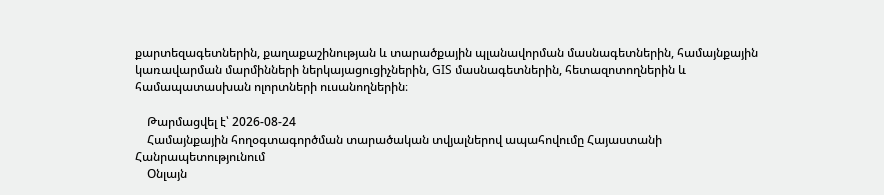քարտեզագետներին, քաղաքաշինության և տարածքային պլանավորման մասնագետներին, համայնքային կառավարման մարմինների ներկայացուցիչներին, GIS մասնագետներին, հետազոտողներին և համապատասխան ոլորտների ուսանողներին։

    Թարմացվել է՝ 2026-08-24
    Համայնքային հողօգտագործման տարածական տվյալներով ապահովումը Հայաստանի Հանրապետությունում
    Օնլայն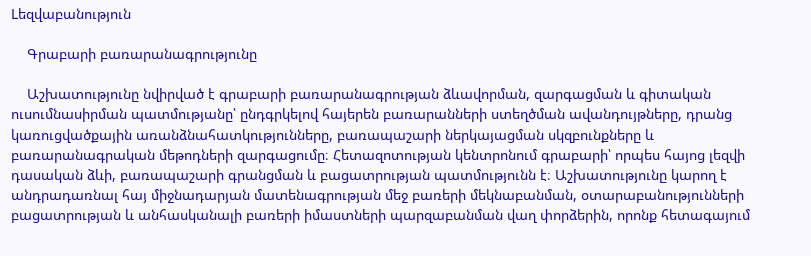Lեզվաբանություն

    Գրաբարի բառարանագրությունը

    Աշխատությունը նվիրված է գրաբարի բառարանագրության ձևավորման, զարգացման և գիտական ուսումնասիրման պատմությանը՝ ընդգրկելով հայերեն բառարանների ստեղծման ավանդույթները, դրանց կառուցվածքային առանձնահատկությունները, բառապաշարի ներկայացման սկզբունքները և բառարանագրական մեթոդների զարգացումը։ Հետազոտության կենտրոնում գրաբարի՝ որպես հայոց լեզվի դասական ձևի, բառապաշարի գրանցման և բացատրության պատմությունն է։ Աշխատությունը կարող է անդրադառնալ հայ միջնադարյան մատենագրության մեջ բառերի մեկնաբանման, օտարաբանությունների բացատրության և անհասկանալի բառերի իմաստների պարզաբանման վաղ փորձերին, որոնք հետագայում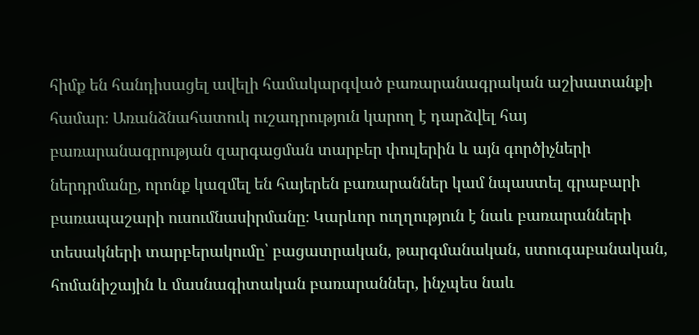հիմք են հանդիսացել ավելի համակարգված բառարանագրական աշխատանքի համար։ Առանձնահատուկ ուշադրություն կարող է դարձվել հայ բառարանագրության զարգացման տարբեր փուլերին և այն գործիչների ներդրմանը, որոնք կազմել են հայերեն բառարաններ կամ նպաստել գրաբարի բառապաշարի ուսումնասիրմանը։ Կարևոր ուղղություն է նաև բառարանների տեսակների տարբերակումը՝ բացատրական, թարգմանական, ստուգաբանական, հոմանիշային և մասնագիտական բառարաններ, ինչպես նաև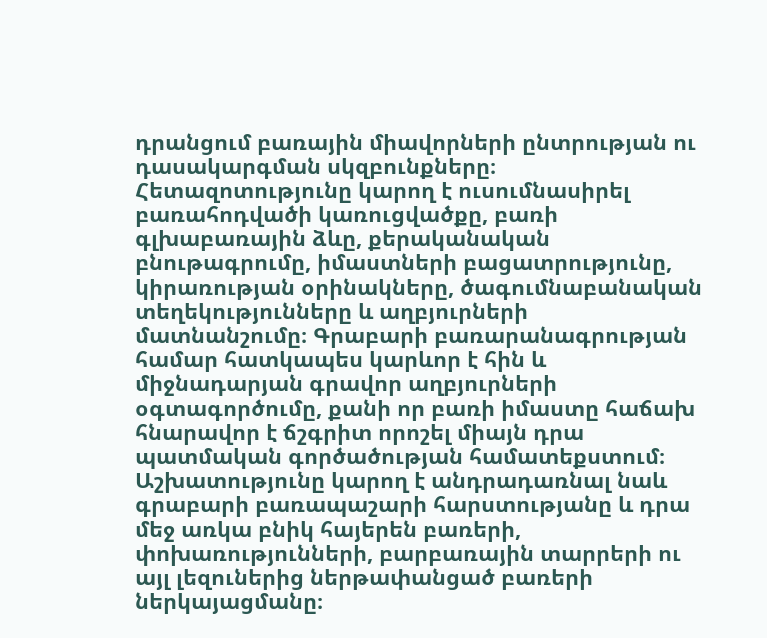դրանցում բառային միավորների ընտրության ու դասակարգման սկզբունքները։ Հետազոտությունը կարող է ուսումնասիրել բառահոդվածի կառուցվածքը, բառի գլխաբառային ձևը, քերականական բնութագրումը, իմաստների բացատրությունը, կիրառության օրինակները, ծագումնաբանական տեղեկությունները և աղբյուրների մատնանշումը։ Գրաբարի բառարանագրության համար հատկապես կարևոր է հին և միջնադարյան գրավոր աղբյուրների օգտագործումը, քանի որ բառի իմաստը հաճախ հնարավոր է ճշգրիտ որոշել միայն դրա պատմական գործածության համատեքստում։ Աշխատությունը կարող է անդրադառնալ նաև գրաբարի բառապաշարի հարստությանը և դրա մեջ առկա բնիկ հայերեն բառերի, փոխառությունների, բարբառային տարրերի ու այլ լեզուներից ներթափանցած բառերի ներկայացմանը։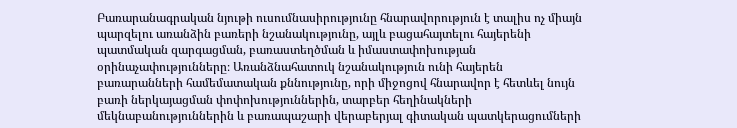Բառարանագրական նյութի ուսումնասիրությունը հնարավորություն է տալիս ոչ միայն պարզելու առանձին բառերի նշանակությունը, այլև բացահայտելու հայերենի պատմական զարգացման, բառաստեղծման և իմաստափոխության օրինաչափությունները։ Առանձնահատուկ նշանակություն ունի հայերեն բառարանների համեմատական քննությունը, որի միջոցով հնարավոր է հետևել նույն բառի ներկայացման փոփոխություններին, տարբեր հեղինակների մեկնաբանություններին և բառապաշարի վերաբերյալ գիտական պատկերացումների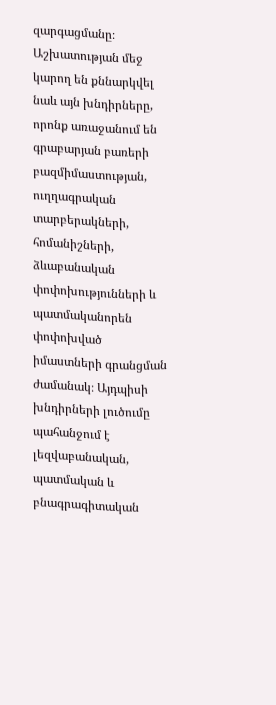զարգացմանը։ Աշխատության մեջ կարող են քննարկվել նաև այն խնդիրները, որոնք առաջանում են գրաբարյան բառերի բազմիմաստության, ուղղագրական տարբերակների, հոմանիշների, ձևաբանական փոփոխությունների և պատմականորեն փոփոխված իմաստների գրանցման ժամանակ։ Այդպիսի խնդիրների լուծումը պահանջում է լեզվաբանական, պատմական և բնագրագիտական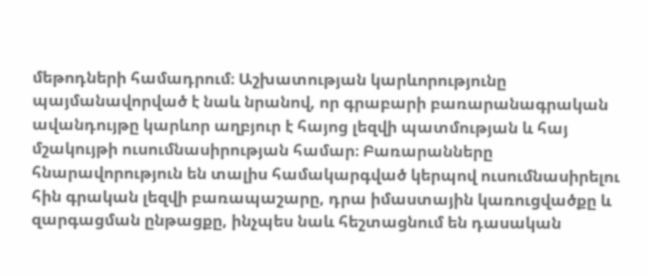մեթոդների համադրում։ Աշխատության կարևորությունը պայմանավորված է նաև նրանով, որ գրաբարի բառարանագրական ավանդույթը կարևոր աղբյուր է հայոց լեզվի պատմության և հայ մշակույթի ուսումնասիրության համար։ Բառարանները հնարավորություն են տալիս համակարգված կերպով ուսումնասիրելու հին գրական լեզվի բառապաշարը, դրա իմաստային կառուցվածքը և զարգացման ընթացքը, ինչպես նաև հեշտացնում են դասական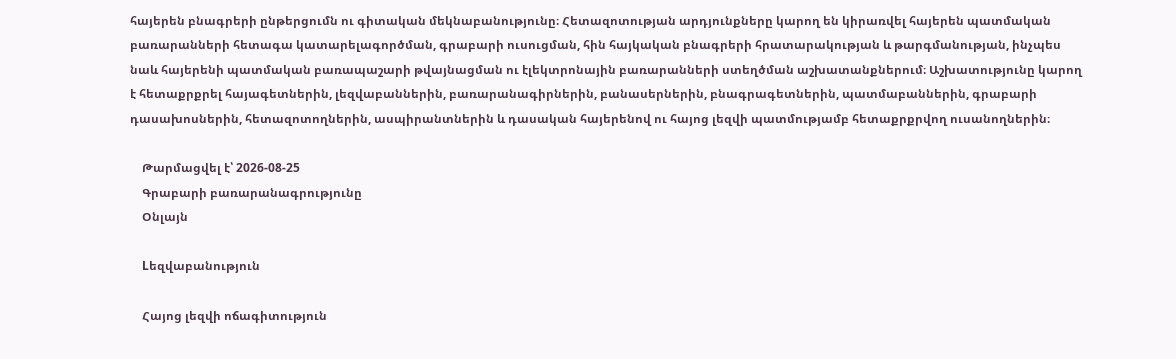հայերեն բնագրերի ընթերցումն ու գիտական մեկնաբանությունը։ Հետազոտության արդյունքները կարող են կիրառվել հայերեն պատմական բառարանների հետագա կատարելագործման, գրաբարի ուսուցման, հին հայկական բնագրերի հրատարակության և թարգմանության, ինչպես նաև հայերենի պատմական բառապաշարի թվայնացման ու էլեկտրոնային բառարանների ստեղծման աշխատանքներում։ Աշխատությունը կարող է հետաքրքրել հայագետներին, լեզվաբաններին, բառարանագիրներին, բանասերներին, բնագրագետներին, պատմաբաններին, գրաբարի դասախոսներին, հետազոտողներին, ասպիրանտներին և դասական հայերենով ու հայոց լեզվի պատմությամբ հետաքրքրվող ուսանողներին։

    Թարմացվել է՝ 2026-08-25
    Գրաբարի բառարանագրությունը
    Օնլայն

    Lեզվաբանություն

    Հայոց լեզվի ոճագիտություն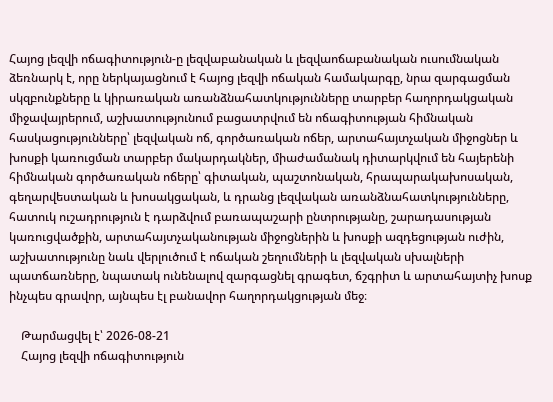Հայոց լեզվի ոճագիտություն-ը լեզվաբանական և լեզվաոճաբանական ուսումնական ձեռնարկ է, որը ներկայացնում է հայոց լեզվի ոճական համակարգը, նրա զարգացման սկզբունքները և կիրառական առանձնահատկությունները տարբեր հաղորդակցական միջավայրերում, աշխատությունում բացատրվում են ոճագիտության հիմնական հասկացությունները՝ լեզվական ոճ, գործառական ոճեր, արտահայտչական միջոցներ և խոսքի կառուցման տարբեր մակարդակներ, միաժամանակ դիտարկվում են հայերենի հիմնական գործառական ոճերը՝ գիտական, պաշտոնական, հրապարակախոսական, գեղարվեստական և խոսակցական, և դրանց լեզվական առանձնահատկությունները, հատուկ ուշադրություն է դարձվում բառապաշարի ընտրությանը, շարադասության կառուցվածքին, արտահայտչականության միջոցներին և խոսքի ազդեցության ուժին, աշխատությունը նաև վերլուծում է ոճական շեղումների և լեզվական սխալների պատճառները, նպատակ ունենալով զարգացնել գրագետ, ճշգրիտ և արտահայտիչ խոսք ինչպես գրավոր, այնպես էլ բանավոր հաղորդակցության մեջ։

    Թարմացվել է՝ 2026-08-21
    Հայոց լեզվի ոճագիտություն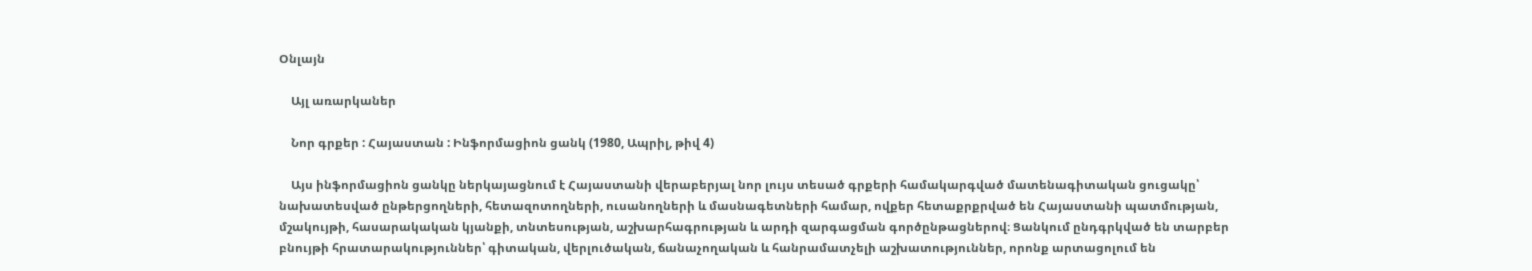Օնլայն

    Այլ առարկաներ

    Նոր գրքեր : Հայաստան : Ինֆորմացիոն ցանկ (1980, Ապրիլ, թիվ 4)

    Այս ինֆորմացիոն ցանկը ներկայացնում է Հայաստանի վերաբերյալ նոր լույս տեսած գրքերի համակարգված մատենագիտական ցուցակը՝ նախատեսված ընթերցողների, հետազոտողների, ուսանողների և մասնագետների համար, ովքեր հետաքրքրված են Հայաստանի պատմության, մշակույթի, հասարակական կյանքի, տնտեսության, աշխարհագրության և արդի զարգացման գործընթացներով։ Ցանկում ընդգրկված են տարբեր բնույթի հրատարակություններ՝ գիտական, վերլուծական, ճանաչողական և հանրամատչելի աշխատություններ, որոնք արտացոլում են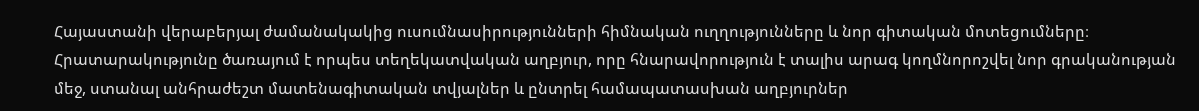Հայաստանի վերաբերյալ ժամանակակից ուսումնասիրությունների հիմնական ուղղությունները և նոր գիտական մոտեցումները։ Հրատարակությունը ծառայում է որպես տեղեկատվական աղբյուր, որը հնարավորություն է տալիս արագ կողմնորոշվել նոր գրականության մեջ, ստանալ անհրաժեշտ մատենագիտական տվյալներ և ընտրել համապատասխան աղբյուրներ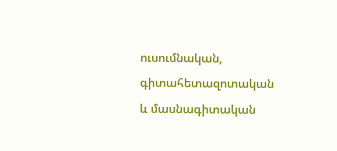ուսումնական, գիտահետազոտական և մասնագիտական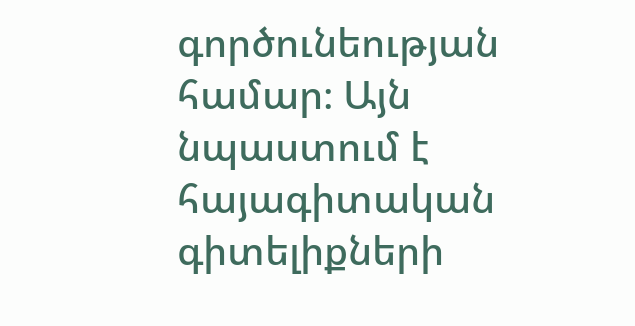գործունեության համար։ Այն նպաստում է հայագիտական գիտելիքների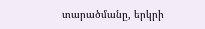տարածմանը, երկրի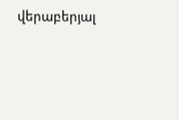վերաբերյալ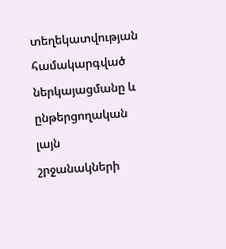տեղեկատվության համակարգված ներկայացմանը և ընթերցողական լայն շրջանակների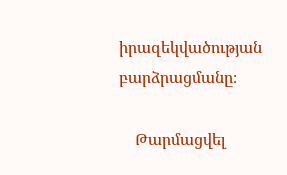իրազեկվածության բարձրացմանը։

    Թարմացվել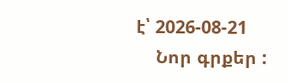է՝ 2026-08-21
    Նոր գրքեր :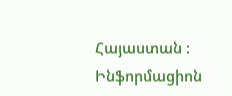Հայաստան : Ինֆորմացիոն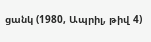ցանկ (1980, Ապրիլ, թիվ 4)